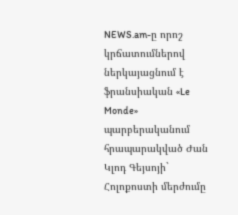NEWS.am-ը որոշ կրճատումներով ներկայացնում է ֆրանսիական «Le Monde» պարբերականում հրապարակված Ժան Կլոդ Գեյսոյի` Հոլոքոստի մերժումը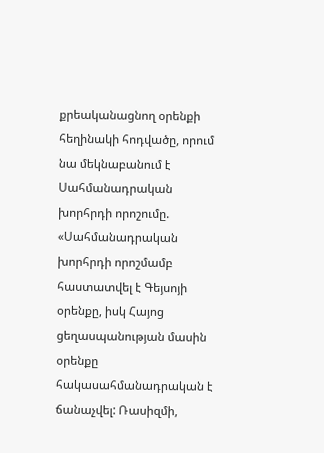քրեականացնող օրենքի հեղինակի հոդվածը, որում նա մեկնաբանում է Սահմանադրական խորհրդի որոշումը.
«Սահմանադրական խորհրդի որոշմամբ հաստատվել է Գեյսոյի օրենքը, իսկ Հայոց ցեղասպանության մասին օրենքը հակասահմանադրական է ճանաչվել: Ռասիզմի,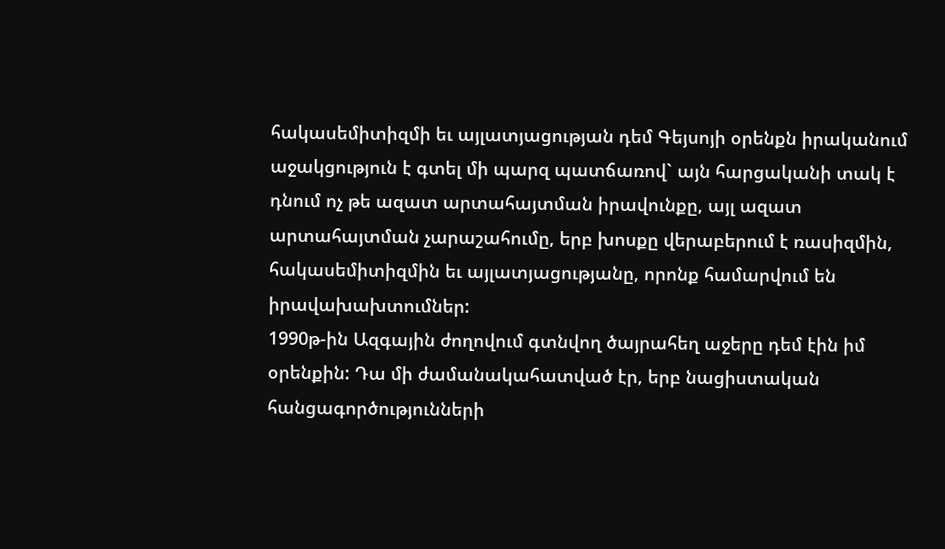հակասեմիտիզմի եւ այլատյացության դեմ Գեյսոյի օրենքն իրականում աջակցություն է գտել մի պարզ պատճառով` այն հարցականի տակ է դնում ոչ թե ազատ արտահայտման իրավունքը, այլ ազատ արտահայտման չարաշահումը, երբ խոսքը վերաբերում է ռասիզմին, հակասեմիտիզմին եւ այլատյացությանը, որոնք համարվում են իրավախախտումներ:
1990թ-ին Ազգային ժողովում գտնվող ծայրահեղ աջերը դեմ էին իմ օրենքին: Դա մի ժամանակահատված էր, երբ նացիստական հանցագործությունների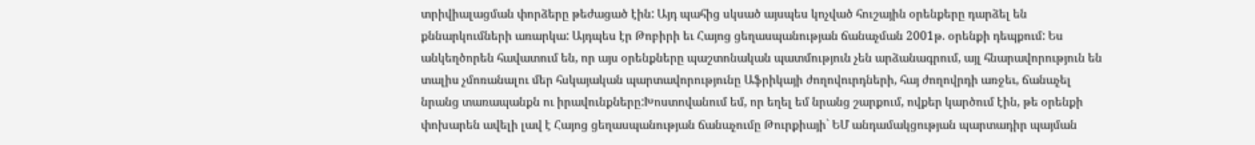տրիվիալացման փորձերը թեժացած էին: Այդ պահից սկսած այսպես կոչված հուշային օրենքերը դարձել են քննարկումների առարկա: Այդպես էր Թոբիրի եւ Հայոց ցեղասպանության ճանաչման 2001թ. օրենքի դեպքում: Ես անկեղծորեն հավատում են, որ այս օրենքները պաշտոնական պատմություն չեն արձանագրում, այլ հնարավորություն են տալիս չմոռանալու մեր հսկայական պարտավորությունը Աֆրիկայի ժողովուրդների, հայ ժողովրդի առջեւ, ճանաչել նրանց տառապանքն ու իրավունքները:Խոստովանում եմ, որ եղել եմ նրանց շարքում, ովքեր կարծում էին, թե օրենքի փոխարեն ավելի լավ է Հայոց ցեղասպանության ճանաչումը Թուրքիայի` ԵՄ անդամակցության պարտադիր պայման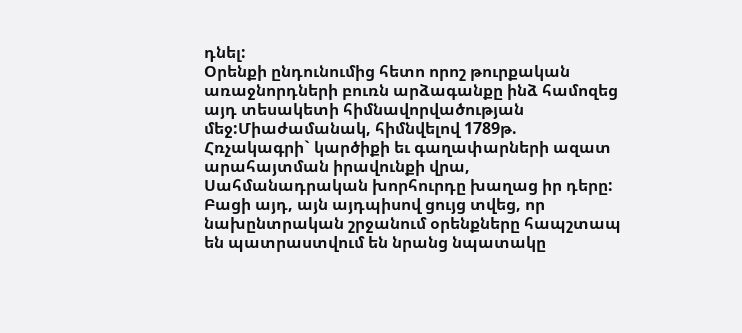դնել:
Օրենքի ընդունումից հետո որոշ թուրքական առաջնորդների բուռն արձագանքը ինձ համոզեց այդ տեսակետի հիմնավորվածության մեջ:Միաժամանակ, հիմնվելով 1789թ. Հռչակագրի` կարծիքի եւ գաղափարների ազատ արահայտման իրավունքի վրա, Սահմանադրական խորհուրդը խաղաց իր դերը: Բացի այդ, այն այդպիսով ցույց տվեց, որ նախընտրական շրջանում օրենքները հապշտապ են պատրաստվում են նրանց նպատակը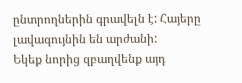ընտրողներին գրավելն է: Հայերը լավագույնին են արժանի:
Եկեք նորից զբաղվենք այդ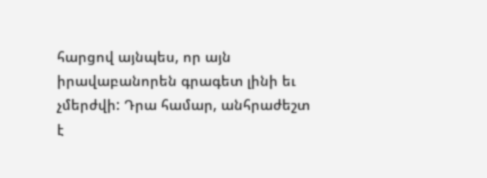հարցով այնպես, որ այն իրավաբանորեն գրագետ լինի եւ չմերժվի: Դրա համար, անհրաժեշտ է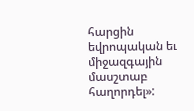հարցին եվրոպական եւ միջազգային մասշտաբ հաղորդել»: